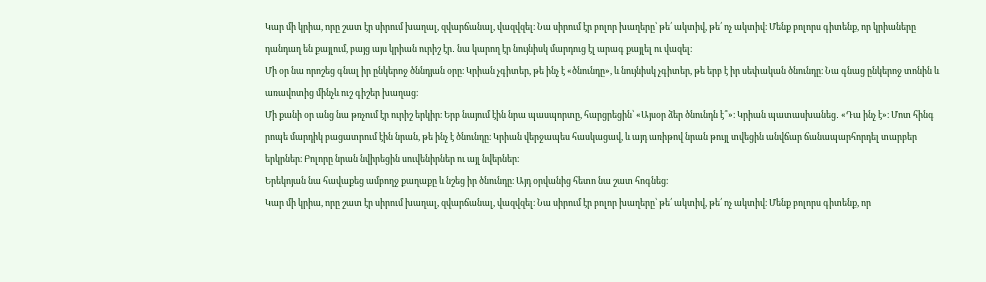Կար մի կրիա, որը շատ էր սիրում խաղալ, զվարճանալ, վազվզել։ Նա սիրում էր բոլոր խաղերը՝ թե՛ ակտիվ, թե՛ ոչ ակտիվ։ Մենք բոլորս գիտենք, որ կրիաները դանդաղ են քայլում, բայց այս կրիան ուրիշ էր․ նա կարող էր նույնիսկ մարդուց էլ արագ քայլել ու վազել։
Մի օր նա որոշեց գնալ իր ընկերոջ ծննդյան օրը։ Կրիան չգիտեր, թե ինչ է «ծնունդը», և նույնիսկ չգիտեր, թե երբ է իր սեփական ծնունդը։ Նա գնաց ընկերոջ տոնին և առավոտից մինչև ուշ գիշեր խաղաց։
Մի քանի օր անց նա թռչում էր ուրիշ երկիր։ Երբ նայում էին նրա պասպորտը, հարցրեցին՝ «Այսօր ձեր ծնունդն է՞»։ Կրիան պատասխանեց․ «Դա ինչ է»։ Մոտ հինգ րոպե մարդիկ բացատրում էին նրան, թե ինչ է ծնունդը։ Կրիան վերջապես հասկացավ, և այդ առիթով նրան թույլ տվեցին անվճար ճանապարհորդել տարբեր երկրներ։ Բոլորը նրան նվիրեցին սուվենիրներ ու այլ նվերներ։
Երեկոյան նա հավաքեց ամբողջ քաղաքը և նշեց իր ծնունդը։ Այդ օրվանից հետո նա շատ հոգնեց։
Կար մի կրիա, որը շատ էր սիրում խաղալ, զվարճանալ, վազվզել։ Նա սիրում էր բոլոր խաղերը՝ թե՛ ակտիվ, թե՛ ոչ ակտիվ։ Մենք բոլորս գիտենք, որ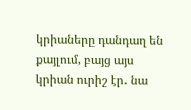կրիաները դանդաղ են քայլում, բայց այս կրիան ուրիշ էր․ նա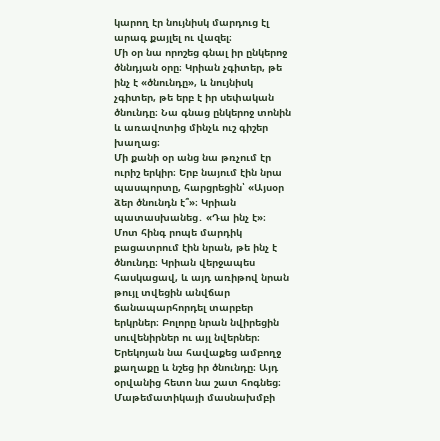կարող էր նույնիսկ մարդուց էլ արագ քայլել ու վազել։
Մի օր նա որոշեց գնալ իր ընկերոջ ծննդյան օրը։ Կրիան չգիտեր, թե ինչ է «ծնունդը», և նույնիսկ չգիտեր, թե երբ է իր սեփական ծնունդը։ Նա գնաց ընկերոջ տոնին և առավոտից մինչև ուշ գիշեր խաղաց։
Մի քանի օր անց նա թռչում էր ուրիշ երկիր։ Երբ նայում էին նրա պասպորտը, հարցրեցին՝ «Այսօր ձեր ծնունդն է՞»։ Կրիան պատասխանեց․ «Դա ինչ է»։ Մոտ հինգ րոպե մարդիկ բացատրում էին նրան, թե ինչ է ծնունդը։ Կրիան վերջապես հասկացավ, և այդ առիթով նրան թույլ տվեցին անվճար ճանապարհորդել տարբեր երկրներ։ Բոլորը նրան նվիրեցին սուվենիրներ ու այլ նվերներ։
Երեկոյան նա հավաքեց ամբողջ քաղաքը և նշեց իր ծնունդը։ Այդ օրվանից հետո նա շատ հոգնեց։
Մաթեմատիկայի մասնախմբի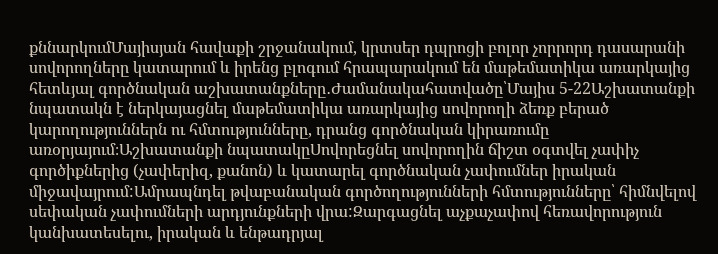քննարկումՄայիսյան հավաքի շրջանակում, կրտսեր դպրոցի բոլոր չորրորդ դասարանի սովորողները կատարում և իրենց բլոգում հրապարակում են մաթեմատիկա առարկայից հետևյալ գործնական աշխատանքները․Ժամանակահատվածը՝Մայիս 5-22Աշխատանքի նպատակն է ներկայացնել մաթեմատիկա առարկայից սովորողի ձեռք բերած կարողություններն ու հմտությունները, դրանց գործնական կիրառումը առօրյայում։Աշխատանքի նպատակըՍովորեցնել սովորողին ճիշտ օգտվել չափիչ գործիքներից (չափերիզ, քանոն) և կատարել գործնական չափումներ իրական միջավայրում:Ամրապնդել թվաբանական գործողությունների հմտությունները՝ հիմնվելով սեփական չափումների արդյունքների վրա:Զարգացնել աչքաչափով հեռավորություն կանխատեսելու, իրական և ենթադրյալ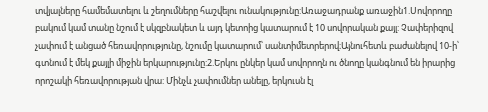տվյալները համեմատելու և շեղումները հաշվելու ունակությունը:Առաջադրանք առաջին1.Սովորողը բակում կամ տանը նշում է սկզբնակետ և այդ կետոից կատարում է 10 սովորական քայլ: Չափերիզով չափում է անցած հեռավորությունը, նշումը կատարում՝ սանտիմետրերով։Այնուհետև բաժանելով 10-ի՝ գտնում է մեկ քայլի միջին երկարությունը:2.Երկու ընկեր կամ սովորողն ու ծնողը կանգնում են իրարից որոշակի հեռավորության վրա: Մինչև չափումներ անելը, երկուսն էլ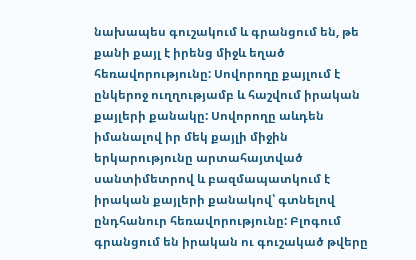նախապես գուշակում և գրանցում են, թե քանի քայլ է իրենց միջև եղած հեռավորությունը: Սովորողը քայլում է ընկերոջ ուղղությամբ և հաշվում իրական քայլերի քանակը: Սովորողը աևդեն իմանալով իր մեկ քայլի միջին երկարությունը արտահայտված սանտիմետրով և բազմապատկում է իրական քայլերի քանակով՝ գտնելով ընդհանուր հեռավորությունը: Բլոգում գրանցում են իրական ու գուշակած թվերը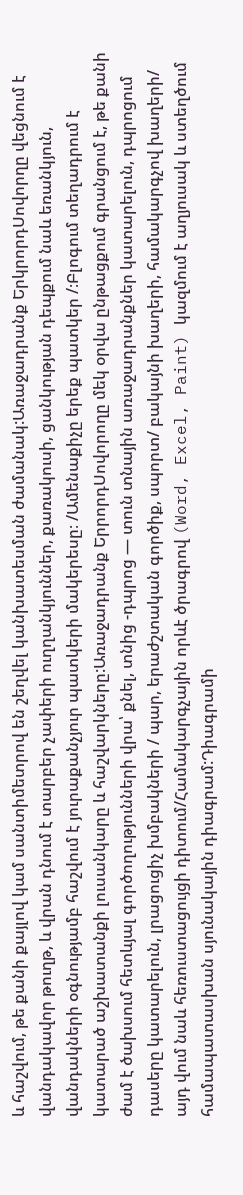և հաշվում, թե քանի քայլով կամ սանտիմետրով են շեղվել կանխատեսման ժամանակ:Առաջադրանք ԵրկրորդՍովորղը վեցնում է վանդակավոր թուղթ, և վրան դնում է տարբեր չափերի ուղղանկյուններ, քառակուսի, ցանկության դեպքում նաև եռանկյուն, վանդակների օգնությամբ հաշվում է յուրաքանչյուր պատկերի մակերեսը։ /Ամենաքիչը երեք պատկեր /։Բլոգում տեղադրում է կատարած աշխատանքի լուսանկարը և հաշվարկները:Առաջադրանք ԵրրորդՍովորողը մեկ օրվա ընթացքում գրանցում է, թե քանի ժամ է ծախսում հետևյալ գործողությունների վրա՝ քնել, տնից -դպրոց — տուն տնային առաջադրանքներ կատարելուն, դպրոցում դասերը կատարելուն, լրացուցիչ խմբակների / պար, երաժշտական գործիք, սպորտ/ բակայնի խաղերի, համակարգչով խաղերի/ այդ վում նաև հեռուստացույցի դիտում/Համակարգչային որևէ ծրագրով (Word, Excel, Paint) կազմում է աղյուսակ և ստեղծում համապատասխան սյունակային դիագրամ:Դիագրամի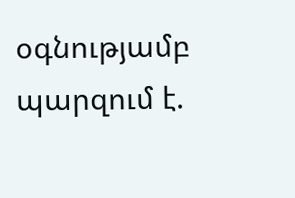օգնությամբ պարզում է.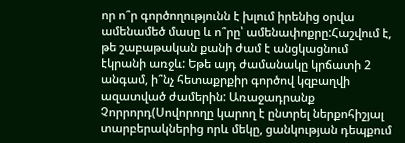որ ո՞ր գործողությունն է խլում իրենից օրվա ամենամեծ մասը և ո՞րը՝ ամենափոքրը:Հաշվում է, թե շաբաթական քանի ժամ է անցկացնում էկրանի առջև: Եթե այդ ժամանակը կրճատի 2 անգամ, ի՞նչ հետաքրքիր գործով կզբաղվի ազատված ժամերին: Առաջադրանք Չորրորդ(Սովորողը կարող է ընտրել ներքոհիշյալ տարբերակներից որև մեկը, ցանկության դեպքում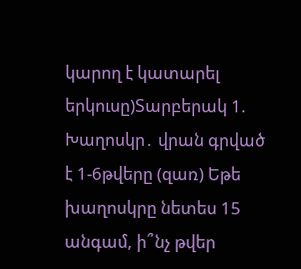կարող է կատարել երկուսը)Տարբերակ 1. Խաղոսկր․ վրան գրված է 1-6թվերը (զառ) Եթե խաղոսկրը նետես 15 անգամ, ի՞նչ թվեր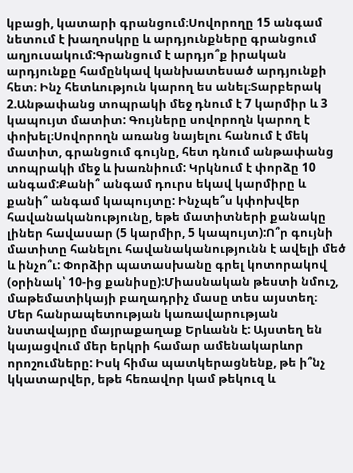կբացի, կատարի գրանցում։Սովորողը 15 անգամ նետում է խաղոսկրը և արդյունքները գրանցում աղյուսակում:Գրանցում է արդյո՞ք իրական արդյունքը համընկավ կանխատեսած արդյունքի հետ։ Ինչ հետևություն կարող ես անել։Տարբերակ 2.Անթափանց տոպրակի մեջ դնում է 7 կարմիր և 3 կապույտ մատիտ: Գույները սովորողն կարող է փոխել։Սովորողն առանց նայելու հանում է մեկ մատիտ, գրանցում գույնը, հետ դնում անթափանց տոպրակի մեջ և խառնիում: Կրկնում է փորձը 10 անգամ:Քանի՞ անգամ դուրս եկավ կարմիրը և քանի՞ անգամ կապույտը: Ինչպե՞ս կփոխվեր հավանականությունը, եթե մատիտների քանակը լիներ հավասար (5 կարմիր, 5 կապույտ):Ո՞ր գույնի մատիտը հանելու հավանականությունն է ավելի մեծ և ինչո՞ւ: Փորձիր պատասխանը գրել կոտորակով (օրինակ՝ 10-ից քանիսը):Միասնական թեստի նմուշ, մաթեմատիկայի բաղադրիչ մասը տես այստեղ։
Մեր հանրապետության կառավարության նստավայրը մայրաքաղաք Երևանն է: Այստեղ են կայացվում մեր երկրի համար ամենակարևոր որոշումները: Իսկ հիմա պատկերացնենք, թե ի՞նչ կկատարվեր, եթե հեռավոր կամ թեկուզ և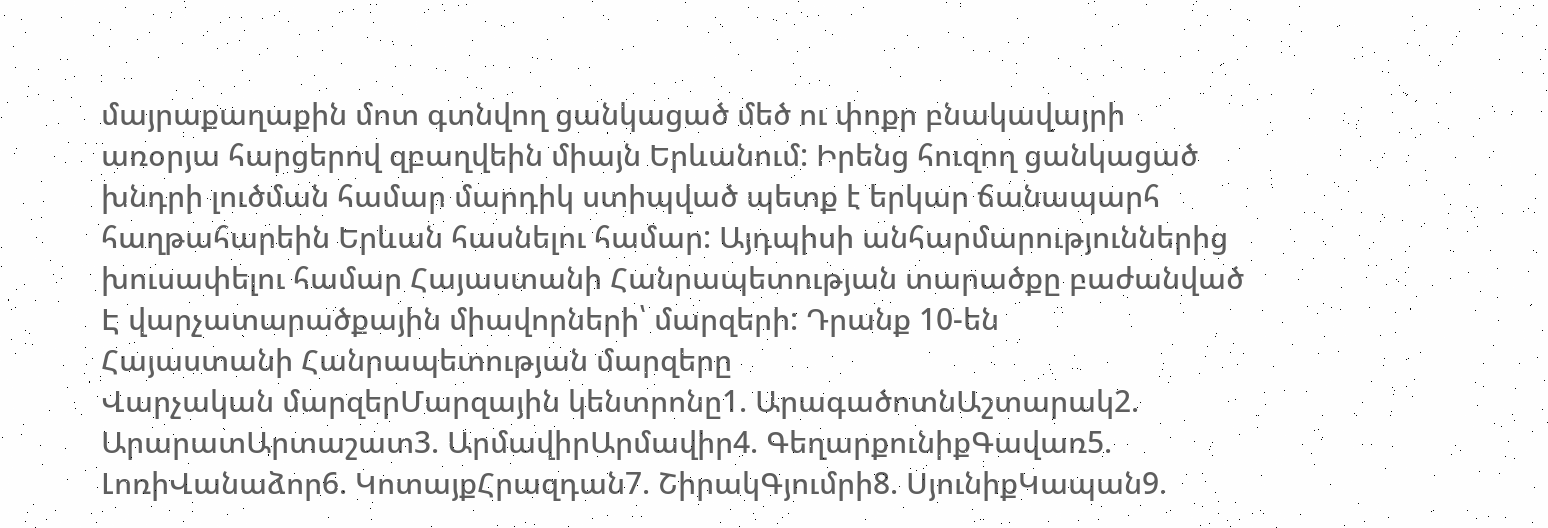մայրաքաղաքին մոտ գտնվող ցանկացած մեծ ու փոքր բնակավայրի առօրյա հարցերով զբաղվեին միայն Երևանում: Իրենց հուզող ցանկացած խնդրի լուծման համար մարդիկ ստիպված պետք է երկար ճանապարհ հաղթահարեին Երևան հասնելու համար: Այդպիսի անհարմարություններից խուսափելու համար Հայաստանի Հանրապետության տարածքը բաժանված Է վարչատարածքային միավորների՝ մարզերի: Դրանք 10-են
Հայաստանի Հանրապետության մարզերը
Վարչական մարզերՄարզային կենտրոնը1. ԱրագածոտնԱշտարակ2. ԱրարատԱրտաշատ3. ԱրմավիրԱրմավիր4. ԳեղարքունիքԳավառ5. ԼոռիՎանաձոր6. ԿոտայքՀրազդան7. ՇիրակԳյումրի8. ՍյունիքԿապան9.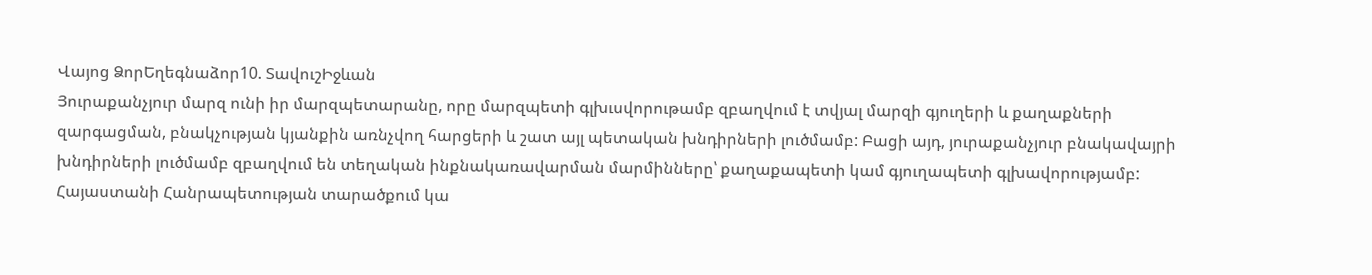Վայոց ՁորԵղեգնաձոր10. ՏավուշԻջևան
Յուրաքանչյուր մարզ ունի իր մարզպետարանը, որը մարզպետի գլխւսվորութամբ զբաղվում է տվյալ մարզի գյուղերի և քաղաքների զարգացման, բնակչության կյանքին առնչվող հարցերի և շատ այլ պետական խնդիրների լուծմամբ: Բացի այդ, յուրաքանչյուր բնակավայրի խնդիրների լուծմամբ զբաղվում են տեղական ինքնակառավարման մարմինները՝ քաղաքապետի կամ գյուղապետի գլխավորությամբ: Հայաստանի Հանրապետության տարածքում կա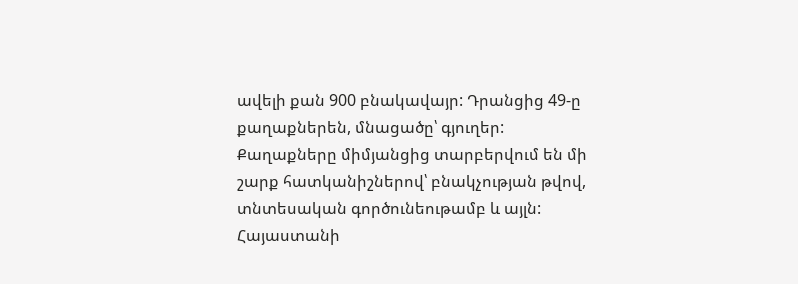ավելի քան 900 բնակավայր: Դրանցից 49-ը քաղաքներեն, մնացածը՝ գյուղեր: Քաղաքները միմյանցից տարբերվում են մի շարք հատկանիշներով՝ բնակչության թվով, տնտեսական գործունեութամբ և այլն:
Հայաստանի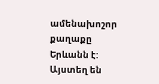ամենախոշոր քաղաքը Երևանն է: Այստեղ են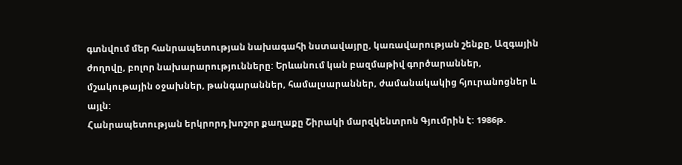գտնվում մեր հանրապետության նախագահի նստավայրը, կառավարության շենքը, Ազգային ժողովը, բոլոր նախարարությունները: Երևանում կան բազմաթիվ գործարաններ, մշակութային օջախներ, թանգարաններ, համալսարաններ, ժամանակակից հյուրանոցներ և այլն:
Հանրապետության երկրորդ խոշոր քաղաքը Շիրակի մարզկենտրոն Գյումրին է: 1986թ.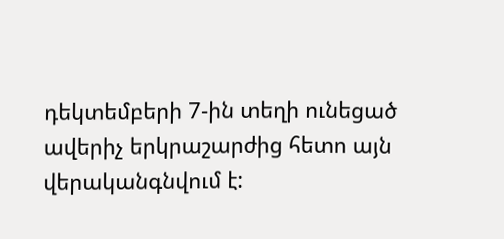դեկտեմբերի 7-ին տեղի ունեցած ավերիչ երկրաշարժից հետո այն վերականգնվում է: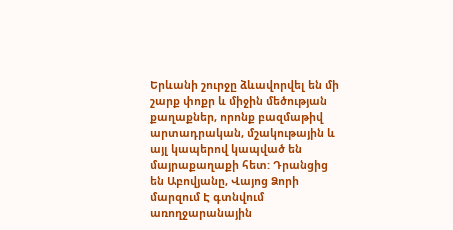Երևանի շուրջը ձևավորվել են մի շարք փոքր և միջին մեծության քաղաքներ, որոնք բազմաթիվ արտադրական, մշակութային և այլ կապերով կապված են մայրաքաղաքի հետ: Դրանցից են Աբովյանը, Վայոց Ձորի մարզում Է գտնվում առողջարանային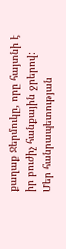քաղաք Ջերմուկը, որը հայտնի է իր բուժիչ հանքային ջրերով:
Մեր հանրապետության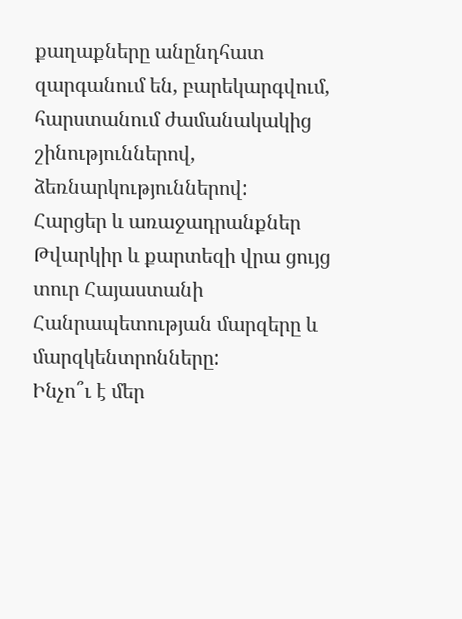քաղաքները անընդհատ զարգանում են, բարեկարգվում, հարստանում ժամանակակից շինություններով, ձեռնարկություններով:
Հարցեր և առաջադրանքներ
Թվարկիր և քարտեզի վրա ցույց տուր Հայաստանի Հանրապետության մարզերը և մարզկենտրոնները:
Ինչո՞ւ է մեր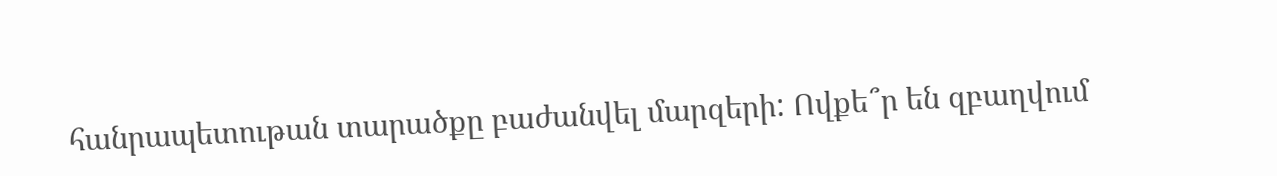հանրապետութան տարածքը բաժանվել մարզերի: Ովքե՞ր են զբաղվում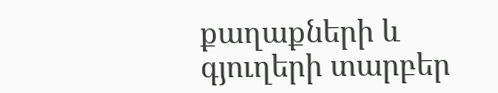քաղաքների և գյուղերի տարբեր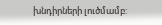խնդիրների լուծմամբ: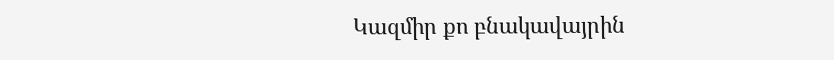Կազմիր քո բնակավայրին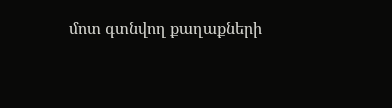մոտ գտնվող քաղաքների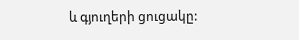և գյուղերի ցուցակը: